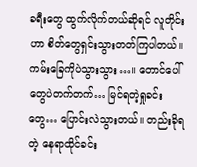ခရီးတွေ ထွက်လိုက်တယ်ဆိုရင် လူတိုင်းဟာ စိတ်တွေရှင်းသွားတတ်ကြပါတယ်။ ကမ်းခြေကိုပဲသွားသွား…။ တောင်ပေါ်တွေပဲတက်တက်… မြင်ရတဲ့ရှုခင်းတွေ… ပြောင်းလဲသွားတယ်။ တည်းခိုရတဲ့ နေရာထိုင်ခင်း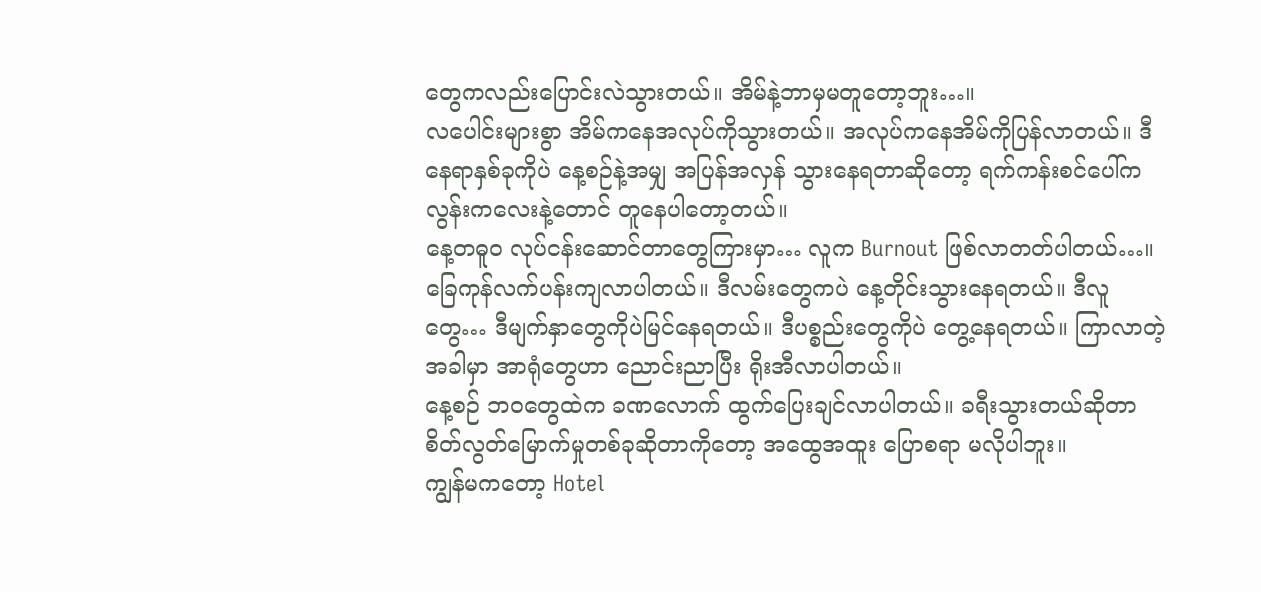တွေကလည်းပြောင်းလဲသွားတယ်။ အိမ်နဲ့ဘာမှမတူတော့ဘူး…။
လပေါင်းများစွာ အိမ်ကနေအလုပ်ကိုသွားတယ်။ အလုပ်ကနေအိမ်ကိုပြန်လာတယ်။ ဒီနေရာနှစ်ခုကိုပဲ နေ့စဉ်နဲ့အမျှ အပြန်အလှန် သွားနေရတာဆိုတော့ ရက်ကန်းစင်ပေါ်က လွန်းကလေးနဲ့တောင် တူနေပါတော့တယ်။
နေ့တဓူဝ လုပ်ငန်းဆောင်တာတွေကြားမှာ… လူက Burnout ဖြစ်လာတတ်ပါတယ်…။ ခြေကုန်လက်ပန်းကျလာပါတယ်။ ဒီလမ်းတွေကပဲ နေ့တိုင်းသွားနေရတယ်။ ဒီလူတွေ… ဒီမျက်နှာတွေကိုပဲမြင်နေရတယ်။ ဒီပစ္စည်းတွေကိုပဲ တွေ့နေရတယ်။ ကြာလာတဲ့အခါမှာ အာရုံတွေဟာ ညောင်းညာပြီး ရိုးအီလာပါတယ်။
နေ့စဉ် ဘဝတွေထဲက ခဏလောက် ထွက်ပြေးချင်လာပါတယ်။ ခရီးသွားတယ်ဆိုတာ စိတ်လွတ်မြောက်မှုတစ်ခုဆိုတာကိုတော့ အထွေအထူး ပြောစရာ မလိုပါဘူး။
ကျွန်မကတော့ Hotel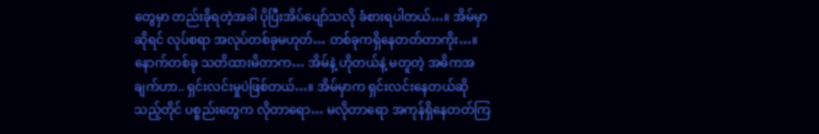တွေမှာ တည်းခိုရတဲ့အခါ ပိုပြီးအိပ်ပျော်သလို ခံစားရပါတယ်…။ အိမ်မှာဆိုရင် လုပ်စရာ အလုပ်တစ်ခုမဟုတ်… တစ်ခုကရှိနေတတ်တာကိုး…။
နောက်တစ်ခု သတိထားမိတာက… အိမ်နဲ့ ဟိုတယ်နဲ့ မတူတဲ့ အဓိကအချက်ဟာ.. ရှင်းလင်းမှုပဲဖြစ်တယ်…။ အိမ်မှာက ရှင်းလင်းနေတယ်ဆိုသည့်တိုင် ပစ္စည်းတွေက လိုတာရော… မလိုတာရော အကုန်ရှိနေတတ်ကြ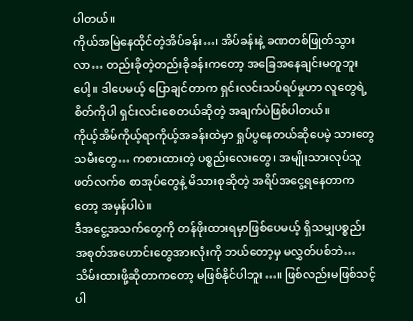ပါတယ်။
ကိုယ်အမြဲနေထိုင်တဲ့အိပ်ခန်း…၊ အိပ်ခန်းနဲ့ ခဏတစ်ဖြုတ်သွားလာ… တည်းခိုတဲ့တည်းခိုခန်းကတော့ အခြေအနေချင်းမတူဘူးပေါ့။ ဒါပေမယ့် ပြောချင်တာက ရှင်းလင်းသပ်ရပ်မှုဟာ လူတွေရဲ့စိတ်ကိုပါ ရှင်းလင်းစေတယ်ဆိုတဲ့ အချက်ပဲဖြစ်ပါတယ်။
ကိုယ့်အိမ်ကိုယ့်ရာကိုယ့်အခန်းထဲမှာ ရှုပ်ပွနေတယ်ဆိုပေမဲ့ သားတွေသမီးတွေ… ကစားထားတဲ့ ပစ္စည်းလေးတွေ၊ အမျိုးသားလုပ်သူ ဖတ်လက်စ စာအုပ်တွေနဲ့ မိသားစုဆိုတဲ့ အရိပ်အငွေ့ရနေတာကတော့ အမှန်ပါပဲ။
ဒီအငွေ့အသက်တွေကို တန်ဖိုးထားရမှာဖြစ်ပေမယ့် ရှိသမျှပစ္စည်း အစုတ်အဟောင်းတွေအားလုံးကို ဘယ်တော့မှ မလွှတ်ပစ်ဘဲ… သိမ်းထားဖို့ဆိုတာကတော့ မဖြစ်နိုင်ပါဘူး…။ ဖြစ်လည်းမဖြစ်သင့်ပါ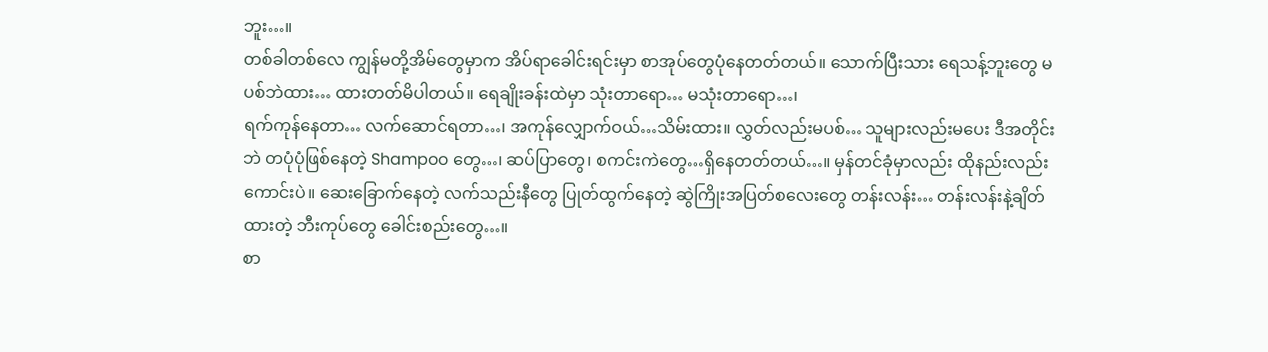ဘူး…။
တစ်ခါတစ်လေ ကျွန်မတို့အိမ်တွေမှာက အိပ်ရာခေါင်းရင်းမှာ စာအုပ်တွေပုံနေတတ်တယ်။ သောက်ပြီးသား ရေသန့်ဘူးတွေ မပစ်ဘဲထား… ထားတတ်မိပါတယ်။ ရေချိုးခန်းထဲမှာ သုံးတာရော… မသုံးတာရော…၊
ရက်ကုန်နေတာ… လက်ဆောင်ရတာ…၊ အကုန်လျှောက်ဝယ်…သိမ်းထား။ လွှတ်လည်းမပစ်… သူများလည်းမပေး ဒီအတိုင်းဘဲ တပုံပုံဖြစ်နေတဲ့ Shampoo တွေ…၊ ဆပ်ပြာတွေ၊ စကင်းကဲတွေ…ရှိနေတတ်တယ်…။ မှန်တင်ခုံမှာလည်း ထိုနည်းလည်းကောင်းပဲ။ ဆေးခြောက်နေတဲ့ လက်သည်းနီတွေ ပြုတ်ထွက်နေတဲ့ ဆွဲကြိုးအပြတ်စလေးတွေ တန်းလန်း… တန်းလန်းနဲ့ချိတ်ထားတဲ့ ဘီးကုပ်တွေ ခေါင်းစည်းတွေ…။
စာ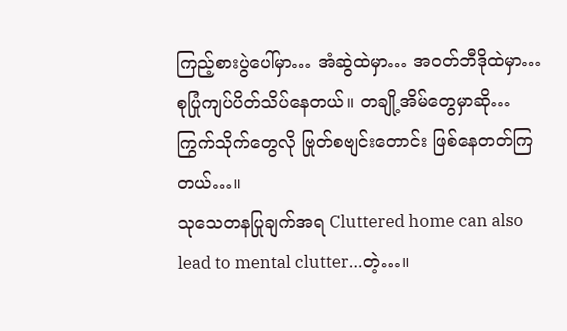ကြည့်စားပွဲပေါ်မှာ… အံဆွဲထဲမှာ… အဝတ်ဘီဒိုထဲမှာ… စုပြုံကျပ်ပိတ်သိပ်နေတယ်။ တချို့အိမ်တွေမှာဆို… ကြွက်သိုက်တွေလို ဗြုတ်စဗျင်းတောင်း ဖြစ်နေတတ်ကြတယ်…။
သုသေတနပြုချက်အရ Cluttered home can also lead to mental clutter…တဲ့…။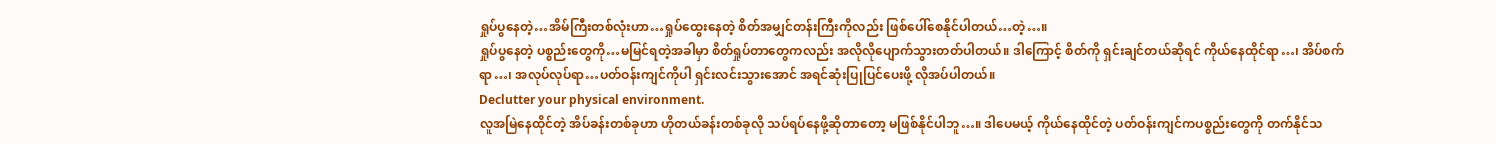ရှုပ်ပွနေတဲ့…အိမ်ကြီးတစ်လုံးဟာ…ရှုပ်ထွေးနေတဲ့ စိတ်အမျှင်တန်းကြီးကိုလည်း ဖြစ်ပေါ်စေနိုင်ပါတယ်…တဲ့…။
ရှုပ်ပွနေတဲ့ ပစ္စည်းတွေကို…မမြင်ရတဲ့အခါမှာ စိတ်ရှုပ်တာတွေကလည်း အလိုလိုပျောက်သွားတတ်ပါတယ်။ ဒါကြောင့် စိတ်ကို ရှင်းချင်တယ်ဆိုရင် ကိုယ်နေထိုင်ရာ…၊ အိပ်စက်ရာ…၊ အလုပ်လုပ်ရာ…ပတ်ဝန်းကျင်ကိုပါ ရှင်းလင်းသွားအောင် အရင်ဆုံးပြုပြင်ပေးဖို့ လိုအပ်ပါတယ်။
Declutter your physical environment.
လူအမြဲနေထိုင်တဲ့ အိပ်ခန်းတစ်ခုဟာ ဟိုတယ်ခန်းတစ်ခုလို သပ်ရပ်နေဖို့ဆိုတာတော့ မဖြစ်နိုင်ပါဘူ…။ ဒါပေမယ့် ကိုယ်နေထိုင်တဲ့ ပတ်ဝန်းကျင်ကပစ္စည်းတွေကို တက်နိုင်သ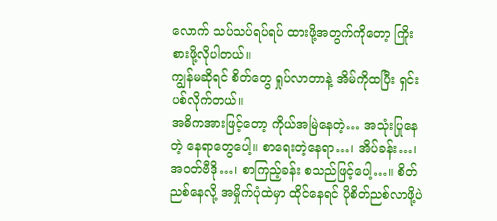လောက် သပ်သပ်ရပ်ရပ် ထားဖို့အတွက်ကိုတော့ ကြိုးစားဖို့လိုပါတယ်။
ကျွန်မဆိုရင် စိတ်တွေ ရှုပ်လာတာနဲ့ အိမ်ကိုထပြီး ရှင်းပစ်လိုက်တယ်။
အဓိကအားဖြင့်တော့ ကိုယ်အမြဲနေတဲ့… အသုံးပြုနေတဲ့ နေရာတွေပေါ့။ စာရေးတဲ့နေရာ…၊ အိပ်ခန်း…၊ အဝတ်ဗီဒို…၊ စာကြည့်ခန်း စသည်ဖြင့်ပေါ့…။ စိတ်ညစ်နေလို့ အမှိုက်ပုံထဲမှာ ထိုင်နေရင် ပိုစိတ်ညစ်လာဖို့ပဲ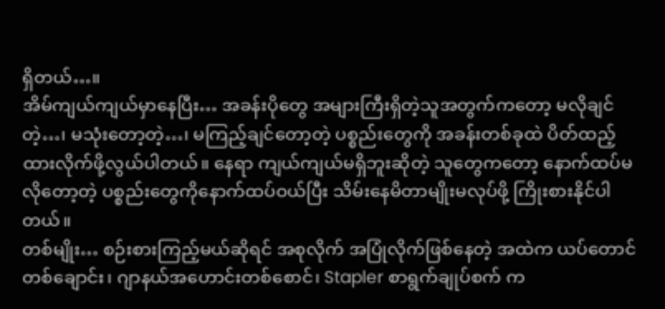ရှိတယ်…။
အိမ်ကျယ်ကျယ်မှာနေပြီး… အခန်းပိုတွေ အများကြီးရှိတဲ့သူအတွက်ကတော့ မလိုချင်တဲ့…၊ မသုံးတော့တဲ့…၊ မကြည့်ချင်တော့တဲ့ ပစ္စည်းတွေကို အခန်းတစ်ခုထဲ ပိတ်ထည့်ထားလိုက်ဖို့လွယ်ပါတယ်။ နေရာ ကျယ်ကျယ်မရှိဘူးဆိုတဲ့ သူတွေကတော့ နောက်ထပ်မလိုတော့တဲ့ ပစ္စည်းတွေကိုနောက်ထပ်ဝယ်ပြီး သိမ်းနေမိတာမျိုးမလုပ်ဖို့ ကြိုးစားနိုင်ပါတယ်။
တစ်မျိုး… စဉ်းစားကြည့်မယ်ဆိုရင် အစုလိုက် အပြုံလိုက်ဖြစ်နေတဲ့ အထဲက ယပ်တောင်တစ်ချောင်း၊ ဂျာနယ်အဟောင်းတစ်စောင်၊ Stapler စာရွက်ချုပ်စက် က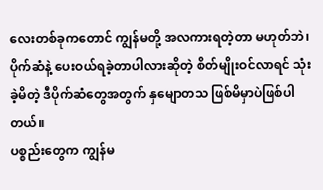လေးတစ်ခုကတောင် ကျွန်မတို့ အလကားရတဲ့တာ မဟုတ်ဘဲ၊ ပိုက်ဆံနဲ့ ပေးဝယ်ရခဲ့တာပါလားဆိုတဲ့ စိတ်မျိုးဝင်လာရင် သုံးခဲ့မိတဲ့ ဒီပိုက်ဆံတွေအတွက် နှမျောတသ ဖြစ်မိမှာပဲဖြစ်ပါတယ်။
ပစ္စည်းတွေက ကျွန်မ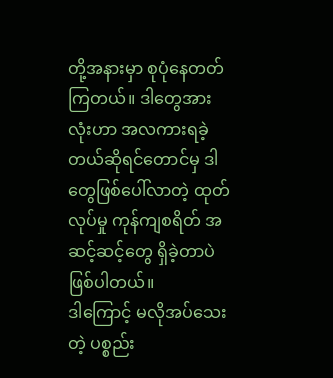တို့အနားမှာ စုပုံနေတတ်ကြတယ်။ ဒါတွေအားလုံးဟာ အလကားရခဲ့တယ်ဆိုရင်တောင်မှ ဒါတွေဖြစ်ပေါ်လာတဲ့ ထုတ်လုပ်မှု ကုန်ကျစရိတ် အဆင့်ဆင့်တွေ ရှိခဲ့တာပဲ ဖြစ်ပါတယ်။
ဒါကြောင့် မလိုအပ်သေးတဲ့ ပစ္စည်း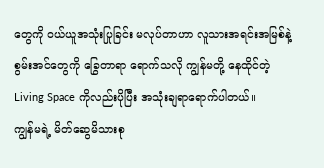တွေကို ဝယ်ယူအသုံးပြုခြင်း မလုပ်တာဟာ လူသားအရင်းအမြစ်နဲ့ စွမ်းအင်တွေကို ခြွေတာရာ ရောက်သလို ကျွန်မတို့ နေထိုင်တဲ့ Living Space ကိုလည်းပိုပြီး အသုံးချရာရောက်ပါတယ်။
ကျွန်မရဲ့ မိတ်ဆွေမိသားစု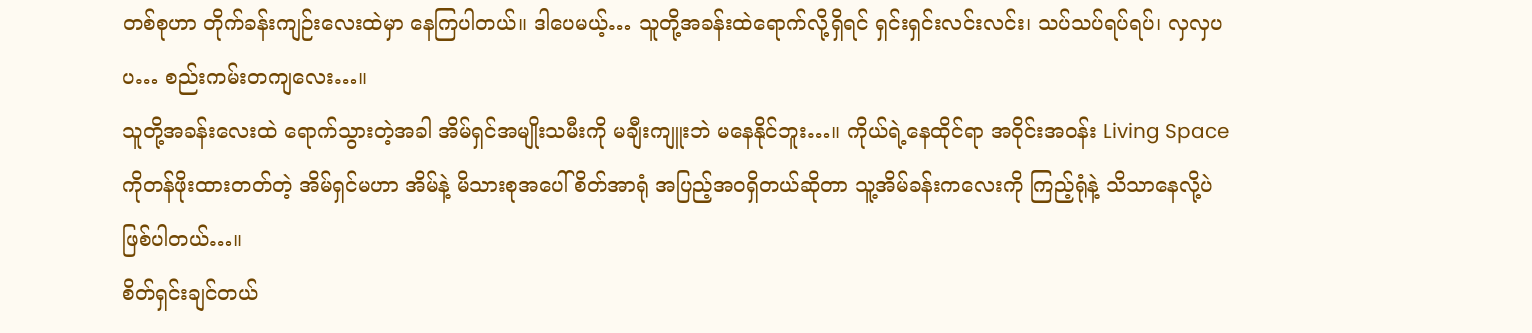တစ်စုဟာ တိုက်ခန်းကျဉ်းလေးထဲမှာ နေကြပါတယ်။ ဒါပေမယ့်… သူတို့အခန်းထဲရောက်လို့ရှိရင် ရှင်းရှင်းလင်းလင်း၊ သပ်သပ်ရပ်ရပ်၊ လှလှပပ… စည်းကမ်းတကျလေး…။
သူတို့အခန်းလေးထဲ ရောက်သွားတဲ့အခါ အိမ်ရှင်အမျိုးသမီးကို မချီးကျူးဘဲ မနေနိုင်ဘူး…။ ကိုယ်ရဲ့နေထိုင်ရာ အဝိုင်းအဝန်း Living Space ကိုတန်ဖိုးထားတတ်တဲ့ အိမ်ရှင်မဟာ အိမ်နဲ့ မိသားစုအပေါ် စိတ်အာရုံ အပြည့်အဝရှိတယ်ဆိုတာ သူ့အိမ်ခန်းကလေးကို ကြည့်ရုံနဲ့ သိသာနေလို့ပဲဖြစ်ပါတယ်…။
စိတ်ရှင်းချင်တယ်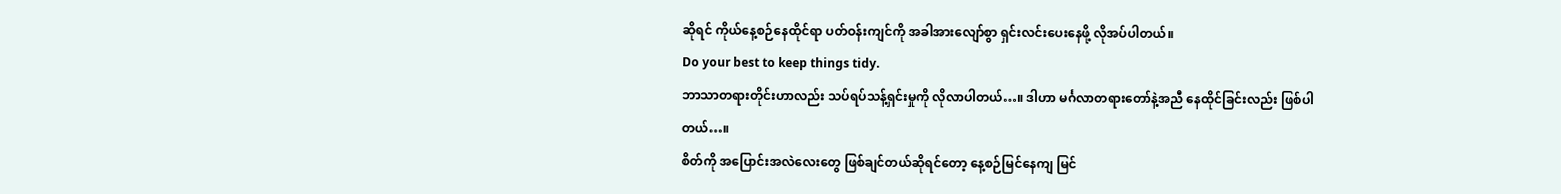ဆိုရင် ကိုယ်နေ့စဉ်နေထိုင်ရာ ပတ်ဝန်းကျင်ကို အခါအားလျော်စွာ ရှင်းလင်းပေးနေဖို့ လိုအပ်ပါတယ်။
Do your best to keep things tidy.
ဘာသာတရားတိုင်းဟာလည်း သပ်ရပ်သန့်ရှင်းမှုကို လိုလာပါတယ်…။ ဒါဟာ မင်္ဂလာတရားတော်နဲ့အညီ နေထိုင်ခြင်းလည်း ဖြစ်ပါတယ်…။
စိတ်ကို အပြောင်းအလဲလေးတွေ ဖြစ်ချင်တယ်ဆိုရင်တော့ နေ့စဉ်မြင်နေကျ မြင်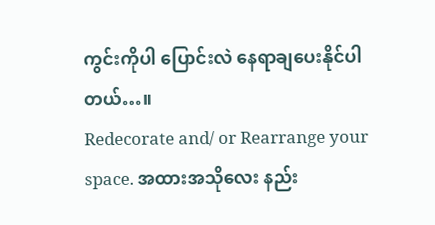ကွင်းကိုပါ ပြောင်းလဲ နေရာချပေးနိုင်ပါတယ်…။
Redecorate and/ or Rearrange your space. အထားအသိုလေး နည်း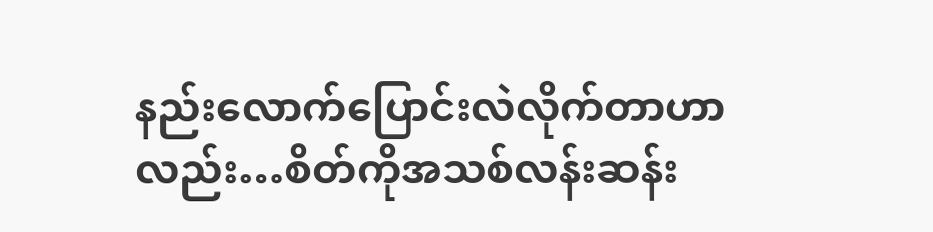နည်းလောက်ပြောင်းလဲလိုက်တာဟာလည်း…စိတ်ကိုအသစ်လန်းဆန်း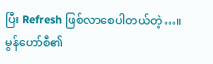ပြီး Refresh ဖြစ်လာစေပါတယ်တဲ့…။
မွန်ဟော်စီ၏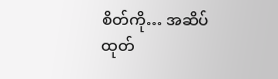စိတ်ကို… အဆိပ်ထုတ်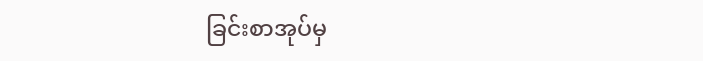ခြင်းစာအုပ်မှ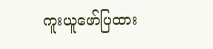ကူးယူဖော်ပြထား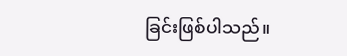ခြင်းဖြစ်ပါသည်။